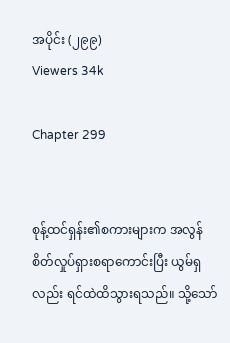အပိုင်း (၂၉၉)
Viewers 34k

Chapter 299


စုန့်ထင်ရှန်း၏စကားများက အလွန်စိတ်လှုပ်ရှားစရာကောင်းပြီး ယွမ်ရှလည်း ရင်ထဲထိသွားရသည်။ သို့သော်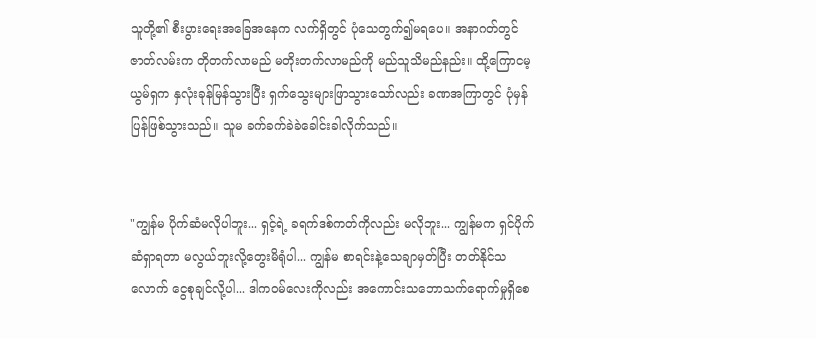သူတို့၏ စီးပွားရေးအခြေအနေက လက်ရှိတွင် ပုံသေတွက်၍မရပေ။ အနာဂတ်တွင် ဇာတ်လမ်းက တိုတက်လာမည် မတိုးတက်လာမည်ကို မည်သူသိမည်နည်း။ ထို့ကြောငမ့ ယွမ်ရှက နှလုံးခုန်မြန်သွားပြီး ရှက်သွေးများဖြာသွားသော်လည်း ခဏအကြာတွင် ပုံမှန်ပြန်ဖြစ်သွားသည်။ သူမ ခက်ခက်ခဲခဲခေါင်းခါလိုက်သည်။


"ကျွန်မ ပိုက်ဆံမလိုပါဘူး... ရှင့်ရဲ့ ခရက်ဒစ်ကတ်ကိုလည်း မလိုဘူး... ကျွန်မက ရှင်ပိုက်ဆံရှာရတာ မလွယ်ဘူးလို့တွေးမိရုံပါ... ကျွန်မ စာရင်းနဲ့သေချာမှတ်ပြီး တတ်နိုင်သလောက် ငွေစုချင်လို့ပါ... ဒါကဝမ်လေးကိုလည်း အကောင်းသဘောသက်ရောက်မှုရှိစေ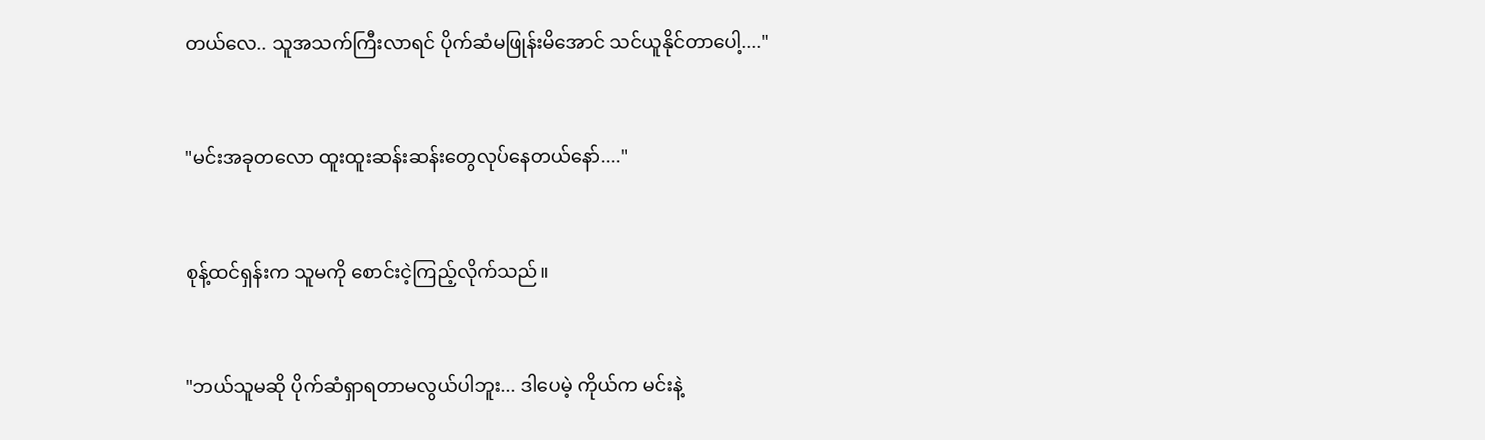တယ်လေ.. သူအသက်ကြီးလာရင် ပိုက်ဆံမဖြုန်းမိအောင် သင်ယူနိုင်တာပေါ့...."


"မင်းအခုတလော ထူးထူးဆန်းဆန်းတွေလုပ်နေတယ်နော်...."


စုန့်ထင်ရှန်းက သူမကို စောင်းငဲ့ကြည့်လိုက်သည်။


"ဘယ်သူမဆို ပိုက်ဆံရှာရတာမလွယ်ပါဘူး... ဒါပေမဲ့ ကိုယ်က မင်းနဲ့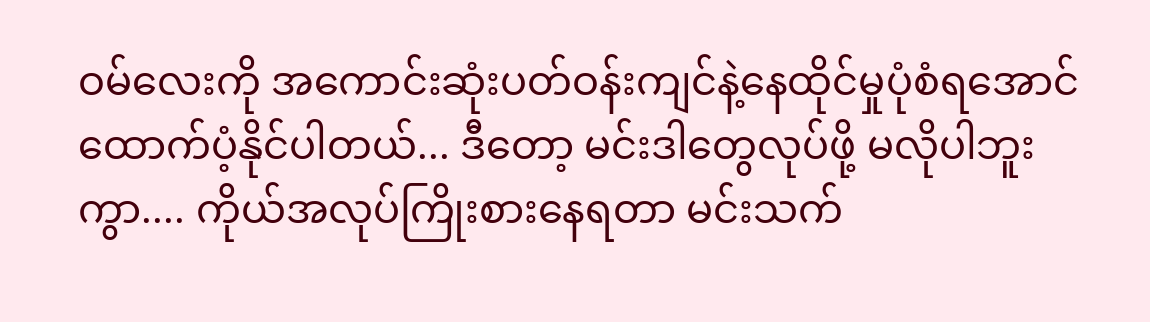ဝမ်လေးကို အကောင်းဆုံးပတ်ဝန်းကျင်နဲ့နေထိုင်မှုပုံစံရအောင် ထောက်ပံ့နိုင်ပါတယ်... ဒီတော့ မင်းဒါတွေလုပ်ဖို့ မလိုပါဘူးကွာ.... ကိုယ်အလုပ်ကြိုးစားနေရတာ မင်းသက်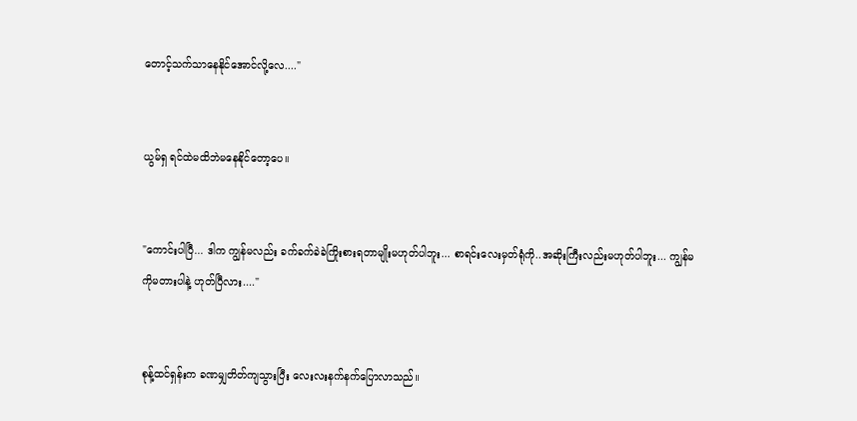တောင့်သက်သာနေနိုင်အောင်လို့လေ...."


ယွမ်ရှ ရင်ထဲမထိဘဲမနေနိုင်တော့ပေ။


"ကောင်းပါပြီ... ဒါက ကျွန်မလည်း ခက်ခက်ခဲခဲကြိုးစားရတာမျိုးမဟုတ်ပါဘူး... စာရင်းလေးမှတ်ရုံကို..အဆိုးကြီးလည်းမဟုတ်ပါဘူး... ကျွန်မကိုမတားပါနဲ့ ဟုတ်ပြီလား...."


စုန့်ထင်ရှန်းက ခဏမျှတိတ်ကျသွားပြီး လေးလးနက်နက်ပြောလာသည်။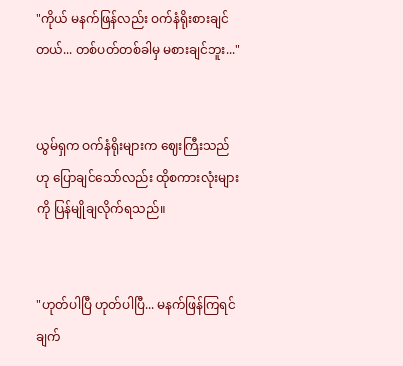"ကိုယ် မနက်ဖြန်လည်း ဝက်နံရိုးစားချင်တယ်... တစ်ပတ်တစ်ခါမှ မစားချင်ဘူး..."


ယွမ်ရှက ဝက်နံရိုးများက ဈေးကြီးသည်ဟု ပြောချင်သော်လည်း ထိုစကားလုံးများကို ပြန်မျိုချလိုက်ရသည်။


"ဟုတ်ပါပြီ ဟုတ်ပါပြီ... မနက်ဖြန်ကြရင် ချက်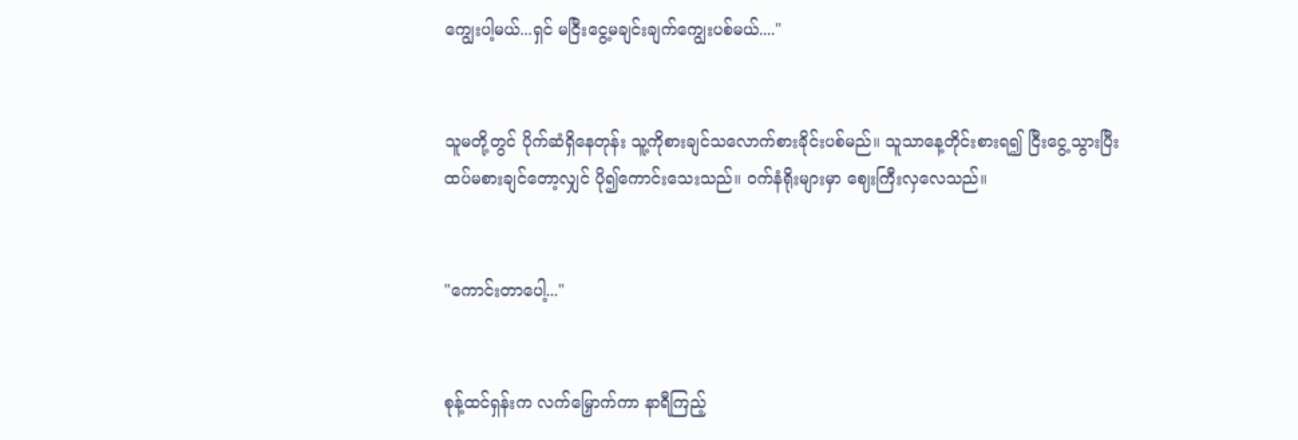ကျွေးပါ့မယ်...ရှင် မငြီးငွေ့မချင်းချက်ကျွေးပစ်မယ်...."


သူမတို့တွင် ပိုက်ဆံရှိနေတုန်း သူ့ကိုစားချင်သလောက်စားခိုင်းပစ်မည်။ သူသာနေ့တိုင်းစားရ၍ ငြီးငွေ့သွားပြီး ထပ်မစားချင်တော့လျှင် ပို၍ကောင်းသေးသည်။ ဝက်နံရိုးများမှာ ဈေးကြီးလှလေသည်။


"ကောင်းတာပေါ့..."


စုန့်ထင်ရှန်းက လက်မြှောက်ကာ နာရီကြည့်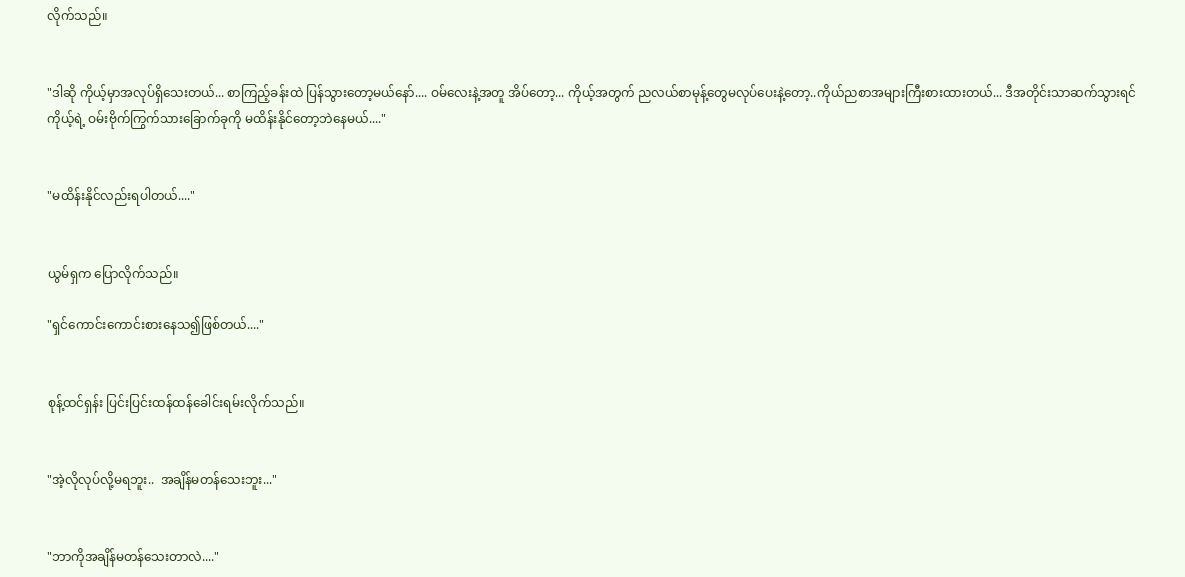လိုက်သည်။


"ဒါဆို ကိုယ့်မှာအလုပ်ရှိသေးတယ်... စာကြည့်ခန်းထဲ ပြန်သွားတော့မယ်နော်.... ဝမ်လေးနဲ့အတူ အိပ်တော့... ကိုယ့်အတွက် ညလယ်စာမုန့်တွေမလုပ်ပေးနဲ့တော့..ကိုယ်ညစာအများကြီးစားထားတယ်... ဒီအတိုင်းသာဆက်သွားရင် ကိုယ့်ရဲ့ ဝမ်းဗိုက်ကြွက်သားခြောက်ခုကို မထိန်းနိုင်တော့ဘဲနေမယ်...."


"မထိန်းနိုင်လည်းရပါတယ်...."


ယွမ်ရှက ပြောလိုက်သည်။

"ရှင်ကောင်းကောင်းစားနေသ၍ဖြစ်တယ်...."


စုန့်ထင်ရှန်း ပြင်းပြင်းထန်ထန်ခေါင်းရမ်းလိုက်သည်။


"အဲ့လိုလုပ်လို့မရဘူး..  အချိန်မတန်သေးဘူး..."


"ဘာကိုအချိန်မတန်သေးတာလဲ...."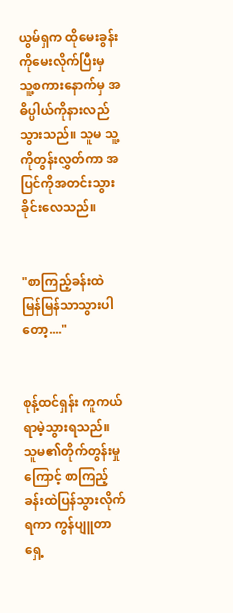ယွမ်ရှက ထိုမေးခွန်းကိုမေးလိုက်ပြီးမှ သူ့စကားနောက်မှ အဓိပ္ပါယ်ကိုနားလည်သွားသည်။ သူမ သူ့ကိုတွန်းလွှတ်ကာ အပြင်ကိုအတင်းသွားခိုင်းလေသည်။


"စာကြည့်ခန်းထဲ မြန်မြန်သာသွားပါတော့...."


စုန့်ထင်ရှန်း ကူကယ်ရာမဲ့သွားရသည်။ သူမ၏တိုက်တွန်းမှုကြောင့် စာကြည့်ခန်းထဲပြန်သွားလိုက်ရကာ ကွန်ပျူတာရှေ့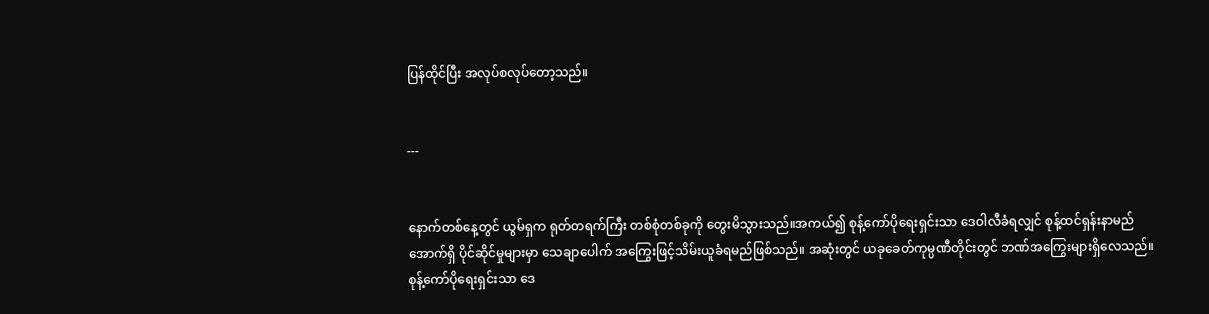ပြန်ထိုင်ပြီး အလုပ်စလုပ်တော့သည်။


---


နောက်တစ်နေ့တွင် ယွမ်ရှက ရုတ်တရက်ကြီး တစ်စုံတစ်ခုကို တွေးမိသွားသည်။အကယ်၍ စုန့်ကော်ပိုရေးရှင်းသာ ဒေဝါလီခံရလျှင် စုန့်ထင်ရှန်းနာမည်အောက်ရှိ ပိုင်ဆိုင်မှုများမှာ သေချာပေါက် အကြွေးဖြင့်သိမ်းယူခံရမည်ဖြစ်သည်။ အဆုံးတွင် ယခုခေတ်ကုမ္ပဏီတိုင်းတွင် ဘဏ်အကြွေးများရှိလေသည်။ စုန့်ကော်ပိုရေးရှင်းသာ ဒေ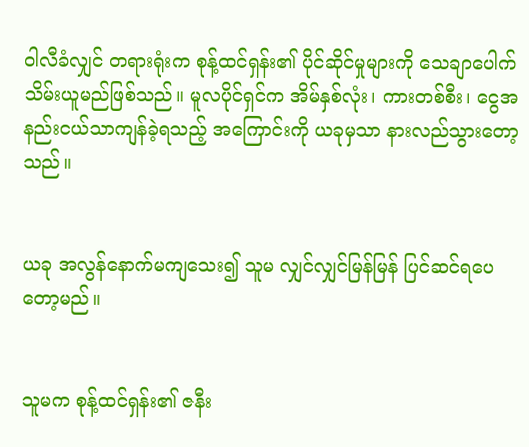ဝါလီခံလျှင် တရားရုံးက စုန့်ထင်ရှန်း၏ ပိုင်ဆိုင်မှုများကို သေချာပေါက်သိမ်းယူမည်ဖြစ်သည်။ မူလပိုင်ရှင်က အိမ်နှစ်လုံး၊ ကားတစ်စီး၊ ငွေအနည်းငယ်သာကျန်ခဲ့ရသည့် အကြောင်းကို ယခုမှသာ နားလည်သွားတော့သည်။


ယခု အလွန်နောက်မကျသေး၍ သူမ လျှင်လျှင်မြန်မြန် ပြင်ဆင်ရပေတော့မည်။


သူမက စုန့်ထင်ရှန်း၏ ဇနီး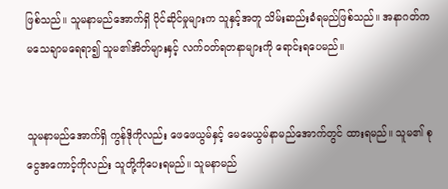ဖြစ်သည်။ သူမနာမည်အောက်ရှိ ပိုင်ဆိုင်မှုများက သူနှင့်အတူ သိမ်းဆည်းခံရမည်ဖြစ်သည်။ အနာဂတ်က မသေချာမရေရာ၍ သူမ၏အိတ်များနှင့် လက်ဝတ်ရတနာများကို ရောင်းရပေမည်။


သူမနာမည်အောက်ရှိ ကွန်ဒိုကိုလည်း ဖေဖေယွမ်နှင့် မေမေယွမ်နာမည်အောက်တွင် ထားရမည်။ သူမ၏ စုငွေအကောင့်ကိုလည်း သူတို့ကိုပေးရမည်။ သူမနာမည်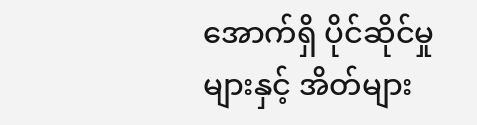အောက်ရှိ ပိုင်ဆိုင်မှုများနှင့် အိတ်များ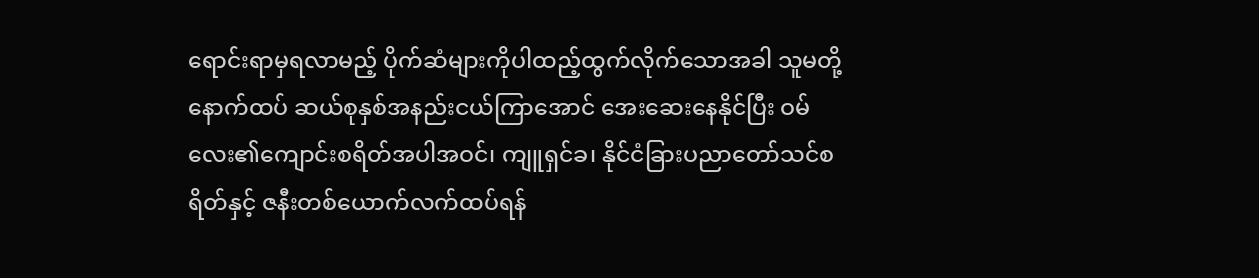ရောင်းရာမှရလာမည့် ပိုက်ဆံများကိုပါထည့်ထွက်လိုက်သောအခါ သူမတို့နောက်ထပ် ဆယ်စုနှစ်အနည်းငယ်ကြာအောင် အေးဆေးနေနိုင်ပြီး ဝမ်လေး၏ကျောင်းစရိတ်အပါအဝင်၊ ကျူရှင်ခ၊ နိုင်ငံခြားပညာတော်သင်စရိတ်နှင့် ဇနီးတစ်ယောက်လက်ထပ်ရန်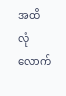အထိ လုံလောက်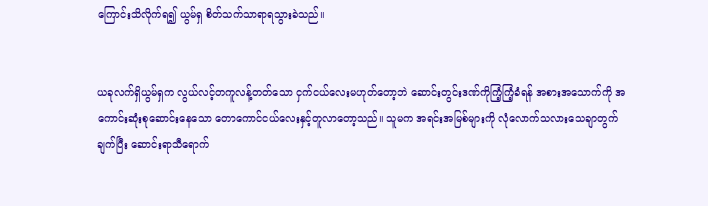ကြောင်းသိလိုက်ရ၍ ယွမ်ရှ စိတ်သက်သာရာရသွားခဲသည်။


ယခုလက်ရှိယွမ်ရှက လွယ်လင့်တကူလန့်တတ်သော ငှက်ငယ်လေးမဟုတ်တော့ဘဲ ဆောင်းတွင်းဒဏ်ကိုကြံ့ကြံ့ခံရန် အစားအသောက်ကို အကောင်းဆုံးစုဆောင်းနေသော တောကောင်ငယ်လေးနှင့်တူလာတော့သည်။ သူမက အရင်းအမြစ်များကို လုံလောက်သလားသေချာတွက်ချက်ပြီး ဆောင်းရာသီရောက်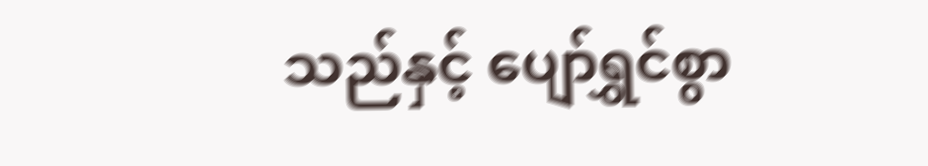သည်နှင့် ပျော်ရွှင်စွာ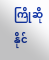ကြိုဆိုနိုင်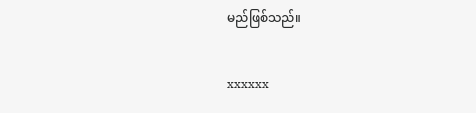မည်ဖြစ်သည်။


xxxxxx